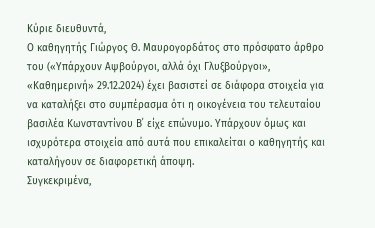Κύριε διευθυντά,
Ο καθηγητής Γιώργος Θ. Μαυρογορδάτος στο πρόσφατο άρθρο του («Υπάρχουν Αψβούργοι, αλλά όχι Γλυξβούργοι», «Καθημερινή» 29.12.2024) έχει βασιστεί σε διάφορα στοιχεία για να καταλήξει στο συμπέρασμα ότι η οικογένεια του τελευταίου βασιλέα Κωνσταντίνου Β΄ είχε επώνυμο. Υπάρχουν όμως και ισχυρότερα στοιχεία από αυτά που επικαλείται ο καθηγητής και καταλήγουν σε διαφορετική άποψη.
Συγκεκριμένα,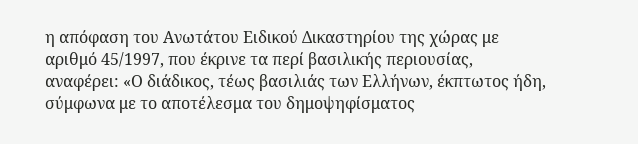η απόφαση του Ανωτάτου Ειδικού Δικαστηρίου της χώρας με αριθμό 45/1997, που έκρινε τα περί βασιλικής περιουσίας, αναφέρει: «Ο διάδικος, τέως βασιλιάς των Ελλήνων, έκπτωτος ήδη, σύμφωνα με το αποτέλεσμα του δημοψηφίσματος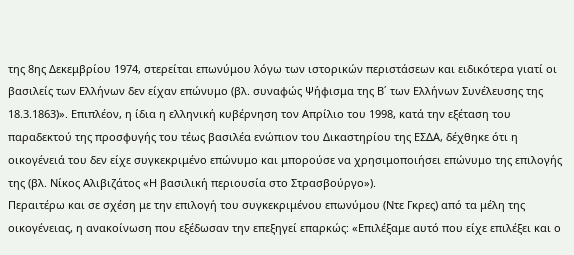της 8ης Δεκεμβρίου 1974, στερείται επωνύμου λόγω των ιστορικών περιστάσεων και ειδικότερα γιατί οι βασιλείς των Ελλήνων δεν είχαν επώνυμο (βλ. συναφώς Ψήφισμα της Β΄ των Ελλήνων Συνέλευσης της 18.3.1863)». Επιπλέον, η ίδια η ελληνική κυβέρνηση τον Απρίλιο του 1998, κατά την εξέταση του παραδεκτού της προσφυγής του τέως βασιλέα ενώπιον του Δικαστηρίου της ΕΣΔΑ, δέχθηκε ότι η οικογένειά του δεν είχε συγκεκριμένο επώνυμο και μπορούσε να χρησιμοποιήσει επώνυμο της επιλογής της (βλ. Νίκος Αλιβιζάτος «Η βασιλική περιουσία στο Στρασβούργο»).
Περαιτέρω και σε σχέση με την επιλογή του συγκεκριμένου επωνύμου (Ντε Γκρες) από τα μέλη της οικογένειας, η ανακοίνωση που εξέδωσαν την επεξηγεί επαρκώς: «Επιλέξαμε αυτό που είχε επιλέξει και ο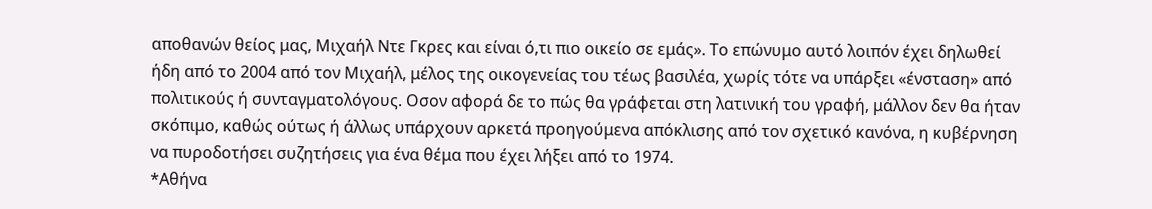αποθανών θείος μας, Μιχαήλ Ντε Γκρες και είναι ό,τι πιο οικείο σε εμάς». Το επώνυμο αυτό λοιπόν έχει δηλωθεί ήδη από το 2004 από τον Μιχαήλ, μέλος της οικογενείας του τέως βασιλέα, χωρίς τότε να υπάρξει «ένσταση» από πολιτικούς ή συνταγματολόγους. Οσον αφορά δε το πώς θα γράφεται στη λατινική του γραφή, μάλλον δεν θα ήταν σκόπιμο, καθώς ούτως ή άλλως υπάρχουν αρκετά προηγούμενα απόκλισης από τον σχετικό κανόνα, η κυβέρνηση να πυροδοτήσει συζητήσεις για ένα θέμα που έχει λήξει από το 1974.
*Αθήνα